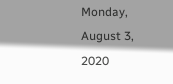Monday, August 3, 2020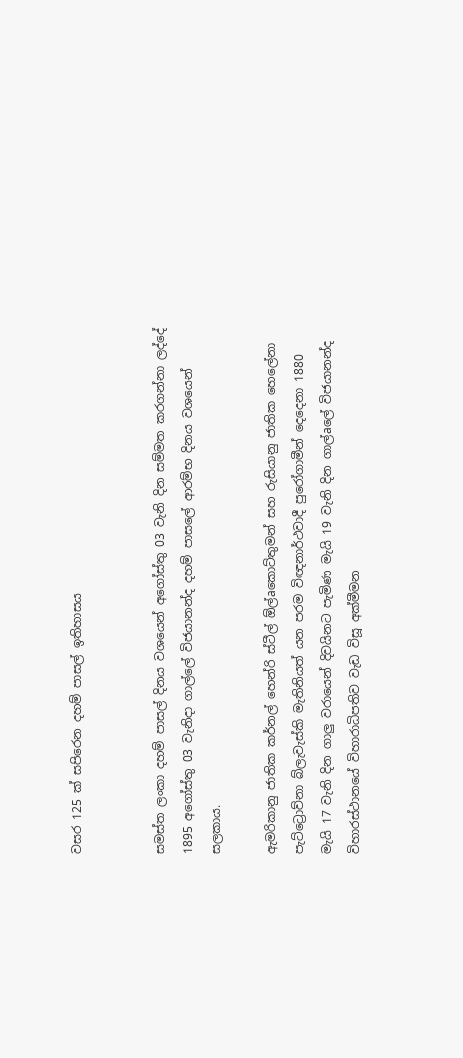වසර 125 ක් සපිරෙන දහම් පාසල් ඉතිහාසය


සමස්‌ත ලංකා දහම් පාසල් දිනය වශයෙන් අගෝස්‌තු 03 වැනි දින සම්මත කරගන්නා ලද්දේ 1895 අගෝස්‌තු 03 වැනිදා ගාල්ලේ විජයානන්ද දහම් පාසලේ ආරම්භ දිනය වශයෙන් සලකාය.

ඇමරිකානු ජාතික කර්නල් හෙන්රි ස්‌ටීල් ඕල්aකොට්‌තුමන් සහ රුසියානු ජාතික හෙලේනා පැට්‌ට්‍රොව්නා බ්ලැවැස්‌කි මැතිනියත් යන පරම විඥනාර්ථවාදී පුරෝගාමීන් දෙදෙනා 1880 මැයි 17 වැනි දින ගාලු වරායෙන් දිවයිනට පැමිණ මැයි 19 වැනි දින ගාල්aලේ විජයානන්ද විහාරස්‌ථානයේ විහාරාධිපතිව වැඩ විසූ අක්‌මීමන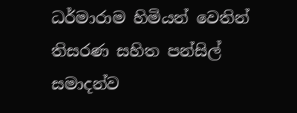ධර්මාරාම හිමියන් වෙතින් තිසරණ සහිත පන්සිල් සමාදන්ව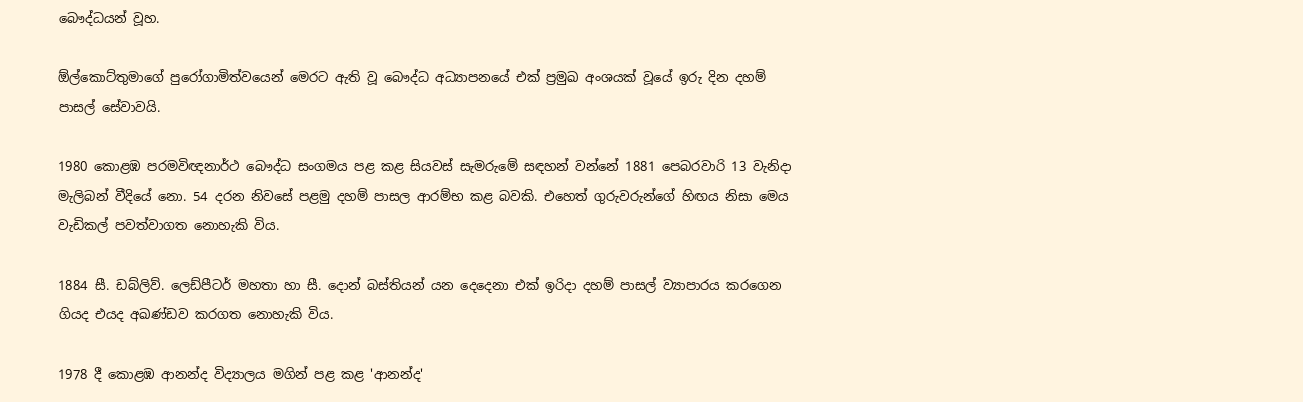බෞද්ධයන් වූහ.

ඕල්කොට්‌තුමාගේ පුරෝගාමිත්වයෙන් මෙරට ඇති වූ බෞද්ධ අධ්‍යාපනයේ එක්‌ ප්‍රමුඛ අංශයක්‌ වූයේ ඉරු දින දහම් පාසල් සේවාවයි.

1980 කොළඹ පරමවිඥනාර්ථ බෞද්ධ සංගමය පළ කළ සියවස්‌ සැමරුමේ සඳහන් වන්නේ 1881 පෙබරවාරි 13 වැනිදා මැලිබන් වීදියේ නො. 54 දරන නිවසේ පළමු දහම් පාසල ආරම්භ කළ බවකි. එහෙත් ගුරුවරුන්ගේ හිඟය නිසා මෙය වැඩිකල් පවත්වාගත නොහැකි විය.

1884 සී. ඩබ්ලිව්. ලෙඩ්පීටර් මහතා හා සී. දොන් බස්‌තියන් යන දෙදෙනා එක්‌ ඉරිදා දහම් පාසල් ව්‍යාපාරය කරගෙන ගියද එයද අඛණ්‌ඩව කරගත නොහැකි විය.

1978 දී කොළඹ ආනන්ද විද්‍යාලය මගින් පළ කළ 'ආනන්ද'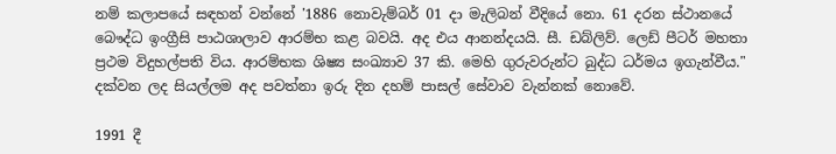නම් කලාපයේ සඳහන් වන්නේ '1886 නොවැම්බර් 01 දා මැලිබන් වීදියේ නො. 61 දරන ස්‌ථානයේ බෞද්ධ ඉංග්‍රීසි පාඨශාලාව ආරම්භ කළ බවයි. අද එය ආනන්දයයි. සී. ඩබ්ලිව්. ලෙඩ් පීටර් මහතා ප්‍රථම විදුහල්පති විය. ආරම්භක ශිෂ්‍ය සංඛ්‍යාව 37 කි. මෙහි ගුරුවරුන්ට බුද්ධ ධර්මය ඉගැන්වීය." දක්‌වන ලද සියල්ලම අද පවත්නා ඉරු දින දහම් පාසල් සේවාව වැන්නක්‌ නොවේ.

1991 දී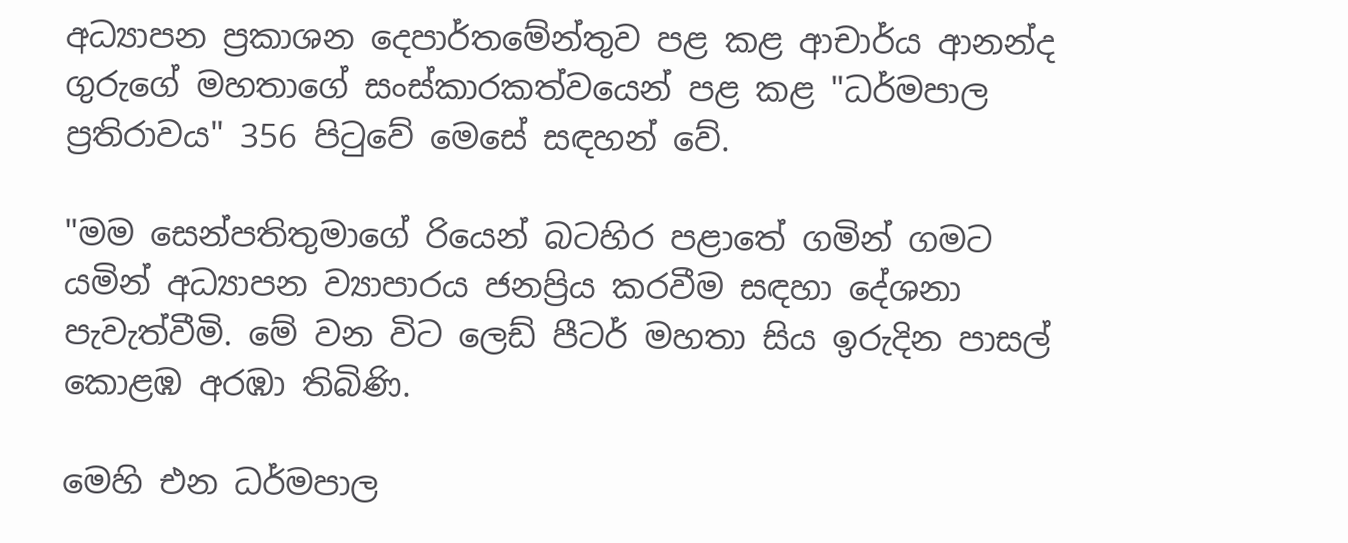අධ්‍යාපන ප්‍රකාශන දෙපාර්තමේන්තුව පළ කළ ආචාර්ය ආනන්ද ගුරුගේ මහතාගේ සංස්‌කාරකත්වයෙන් පළ කළ "ධර්මපාල ප්‍රතිරාවය" 356 පිටුවේ මෙසේ සඳහන් වේ.

"මම සෙන්පතිතුමාගේ රියෙන් බටහිර පළාතේ ගමින් ගමට යමින් අධ්‍යාපන ව්‍යාපාරය ජනප්‍රිය කරවීම සඳහා දේශනා පැවැත්වීමි. මේ වන විට ලෙඩ් පීටර් මහතා සිය ඉරුදින පාසල් කොළඹ අරඹා තිබිණි.

මෙහි එන ධර්මපාල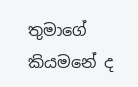තුමාගේ කියමනේ ද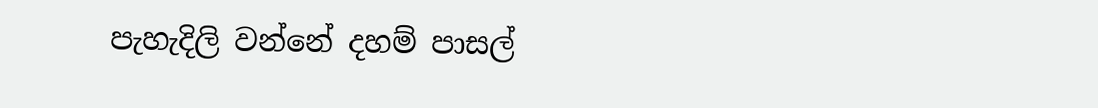පැහැදිලි වන්නේ දහම් පාසල්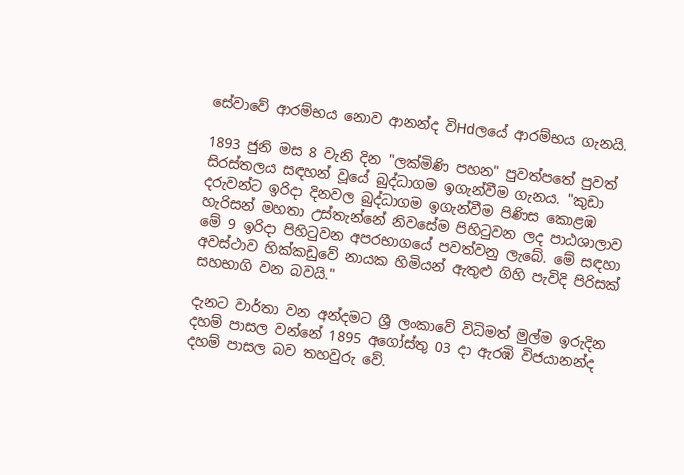සේවාවේ ආරම්භය නොව ආනන්ද විHdලයේ ආරම්භය ගැනයි.

1893 ජුනි මස 8 වැනි දින "ලක්‌මිණි පහන" පුවත්පතේ පුවත් සිරස්‌තලය සඳහන් වූයේ බුද්ධාගම ඉගැන්වීම ගැනය. "කුඩා දරුවන්ට ඉරිදා දිනවල බුද්ධාගම ඉගැන්වීම පිණිස කොළඹ හැරිසන් මහතා උස්‌තැන්නේ නිවසේම පිහිටුවන ලද පාඨශාලාව මේ 9 ඉරිදා පිහිටුවන අපරභාගයේ පවත්වනු ලැබේ. මේ සඳහා අවස්‌ථාව හික්‌කඩුවේ නායක හිමියන් ඇතුළු ගිහි පැවිදි පිරිසක්‌ සහභාගි වන බවයි."

දැනට වාර්තා වන අන්දමට ශ්‍රී ලංකාවේ විධිමත් මුල්ම ඉරුදින දහම් පාසල වන්නේ 1895 අගෝස්‌තු 03 දා ඇරඹි විජයානන්ද දහම් පාසල බව තහවුරු වේ.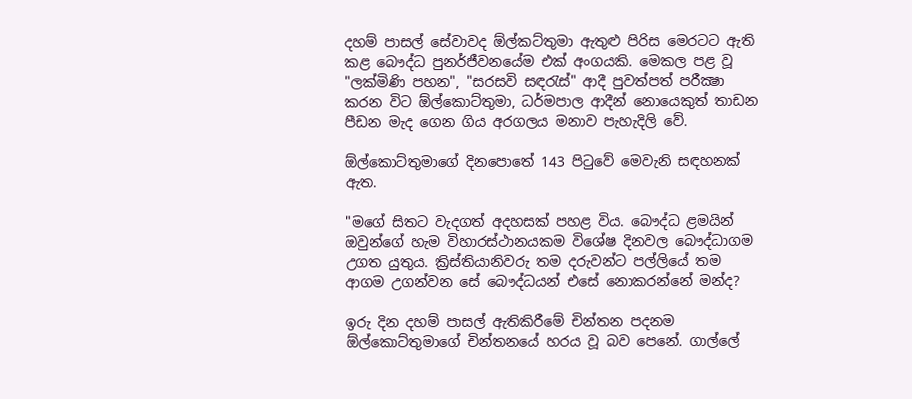දහම් පාසල් සේවාවද ඕල්කට්‌තුමා ඇතුළු පිරිස මෙරටට ඇති කළ බෞද්ධ පුනර්ජීවනයේම එක්‌ අංගයකි. මෙකල පළ වූ "ලක්‌මිණි පහන", "සරසවි සඳරැස්‌" ආදී පුවත්පත් පරීක්‍ෂා කරන විට ඕල්කොට්‌තුමා, ධර්මපාල ආදීන් නොයෙකුත් තාඩන පීඩන මැද ගෙන ගිය අරගලය මනාව පැහැදිලි වේ.

ඕල්කොට්‌තුමාගේ දිනපොතේ 143 පිටුවේ මෙවැනි සඳහනක්‌ ඇත.

"මගේ සිතට වැදගත් අදහසක්‌ පහළ විය. බෞද්ධ ළමයින් ඔවුන්ගේ හැම විහාරස්‌ථානයකම විශේෂ දිනවල බෞද්ධාගම උගත යුතුය. ක්‍රිස්‌තියානිවරු තම දරුවන්ට පල්ලියේ තම ආගම උගන්වන සේ බෞද්ධයන් එසේ නොකරන්නේ මන්ද?

ඉරු දින දහම් පාසල් ඇතිකිරීමේ චින්තන පදනම ඕල්කොට්‌තුමාගේ චින්තනයේ හරය වූ බව පෙනේ. ගාල්ලේ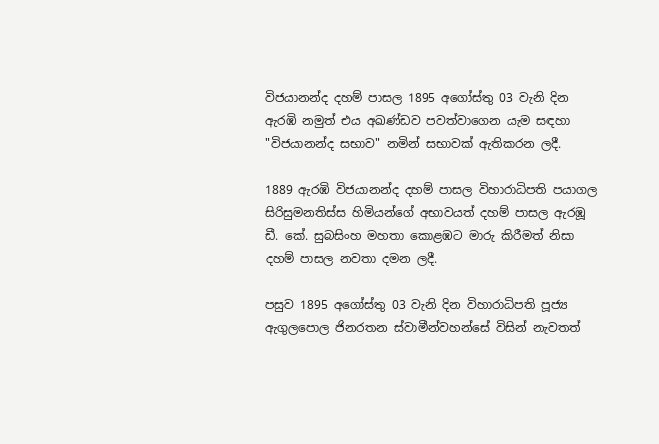විජයානන්ද දහම් පාසල 1895 අගෝස්‌තු 03 වැනි දින ඇරඹි නමුත් එය අඛණ්‌ඩව පවත්වාගෙන යැම සඳහා "විජයානන්ද සභාව" නමින් සභාවක්‌ ඇතිකරන ලදී.

1889 ඇරඹි විජයානන්ද දහම් පාසල විහාරාධිපති පයාගල සිරිසුමනතිස්‌ස හිමියන්ගේ අභාවයත් දහම් පාසල ඇරඹූ ඩී. කේ. සුබසිංහ මහතා කොළඹට මාරු කිරීමත් නිසා දහම් පාසල නවතා දමන ලදී.

පසුව 1895 අගෝස්‌තු 03 වැනි දින විහාරාධිපති පූජ්‍ය ඇගුලපොල ජිනරතන ස්‌වාමීන්වහන්සේ විසින් නැවතත්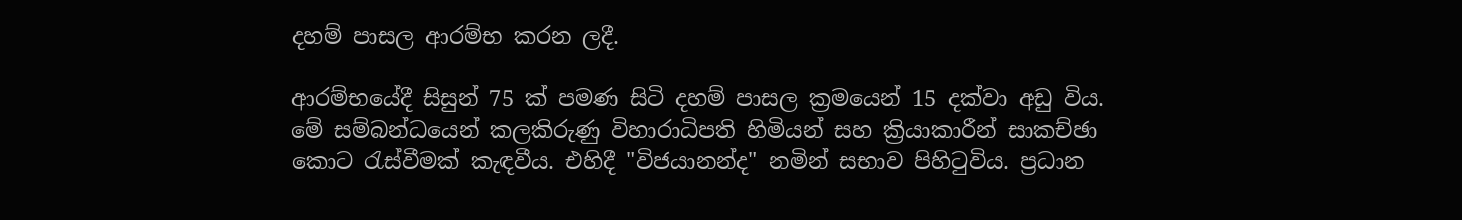දහම් පාසල ආරම්භ කරන ලදී.

ආරම්භයේදී සිසුන් 75 ක්‌ පමණ සිටි දහම් පාසල ක්‍රමයෙන් 15 දක්‌වා අඩු විය. මේ සම්බන්ධයෙන් කලකිරුණු විහාරාධිපති හිමියන් සහ ක්‍රියාකාරීන් සාකච්ඡා කොට රැස්‌වීමක්‌ කැඳවීය. එහිදී "විජයානන්ද" නමින් සභාව පිහිටුවිය. ප්‍රධාන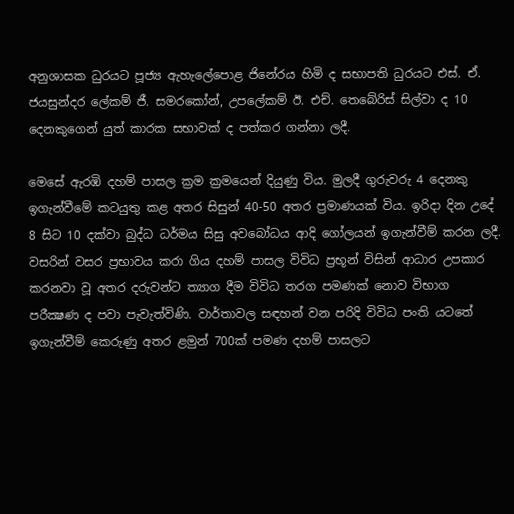අනුශාසක ධුරයට පූජ්‍ය ඇහැලේපොළ ජිනේරය හිමි ද සභාපති ධුරයට එස්‌. ඒ. ජයසුන්දර ලේකම් ජී. සමරකෝන්, උපලේකම් ඊ. එච්. තෙබේරිස්‌ සිල්වා ද 10 දෙනකුගෙන් යුත් කාරක සභාවක්‌ ද පත්කර ගන්නා ලදී.

මෙසේ ඇරඹි දහම් පාසල ක්‍රම ක්‍රමයෙන් දියුණු විය. මුලදී ගුරුවරු 4 දෙනකු ඉගැන්වීමේ කටයුතු කළ අතර සිසුන් 40-50 අතර ප්‍රමාණයක්‌ විය. ඉරිදා දින උදේ 8 සිට 10 දක්‌වා බුද්ධ ධර්මය සිසු අවබෝධය ආදි ගෝලයන් ඉගැන්වීම් කරන ලදී. වසරින් වසර ප්‍රභාවය කරා ගිය දහම් පාසල විවිධ ප්‍රභූන් විසින් ආධාර උපකාර කරනවා වූ අතර දරුවන්ට ත්‍යාග දීම විවිධ තරග පමණක්‌ නොව විභාග පරීක්‍ෂණ ද පවා පැවැත්විණි. වාර්තාවල සඳහන් වන පරිදි විවිධ පංති යටතේ ඉගැන්වීම් කෙරුණු අතර ළමුන් 700ක්‌ පමණ දහම් පාසලට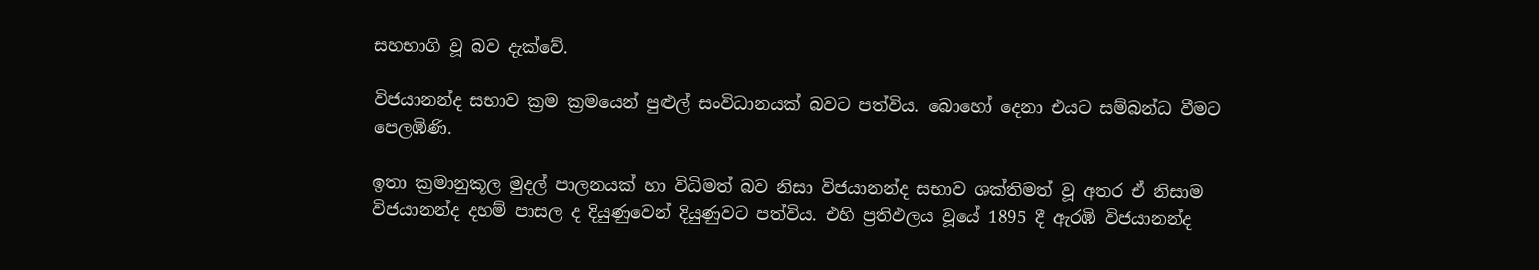සහභාගි වූ බව දැක්‌වේ.

විජයානන්ද සභාව ක්‍රම ක්‍රමයෙන් පුළුල් සංවිධානයක්‌ බවට පත්විය. බොහෝ දෙනා එයට සම්බන්ධ වීමට පෙලඹිණි.

ඉතා ක්‍රමානුකූල මුදල් පාලනයක්‌ හා විධිමත් බව නිසා විජයානන්ද සභාව ශක්‌තිමත් වූ අතර ඒ නිසාම විජයානන්ද දහම් පාසල ද දියුණුවෙන් දියුණුවට පත්විය. එහි ප්‍රතිඵලය වූයේ 1895 දී ඇරඹි විජයානන්ද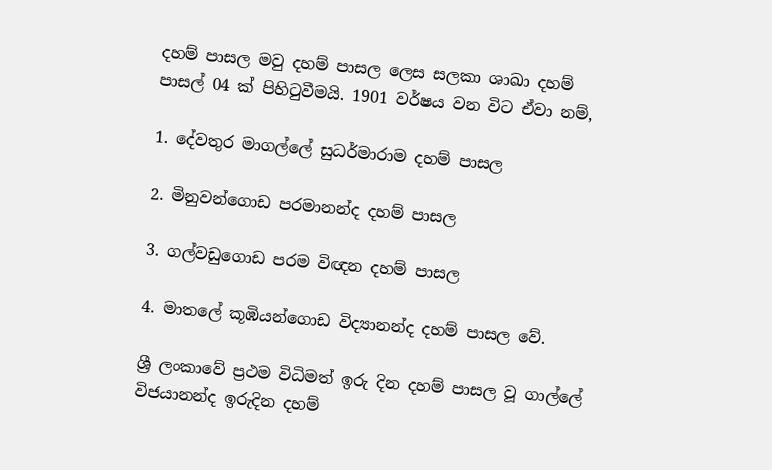දහම් පාසල මවු දහම් පාසල ලෙස සලකා ශාඛා දහම් පාසල් 04 ක්‌ පිහිටුවීමයි. 1901 වර්ෂය වන විට ඒවා නම්,

1. දේවතුර මාගල්ලේ සුධර්මාරාම දහම් පාසල

2. මිනුවන්ගොඩ පරමානන්ද දහම් පාසල

3. ගල්වඩුගොඩ පරම විඥන දහම් පාසල

4. මාතලේ කූඹියන්ගොඩ විද්‍යානන්ද දහම් පාසල වේ.

ශ්‍රී ලංකාවේ ප්‍රථම විධිමත් ඉරු දින දහම් පාසල වූ ගාල්ලේ විජයානන්ද ඉරුදින දහම්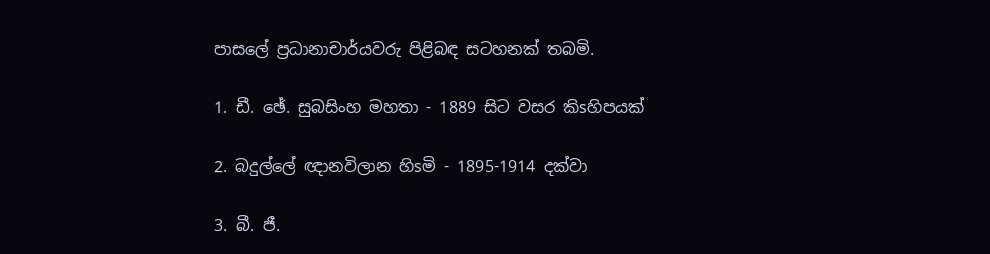පාසලේ ප්‍රධානාචාර්යවරු පිළිබඳ සටහනක්‌ තබමි.

1. ඩී. ඡේ. සුබසිංහ මහතා - 1889 සිට වසර කිsහිපයක්‌

2. බදුල්ලේ ඥානවිලාන හිsමි - 1895-1914 දක්‌වා

3. බී. ජී.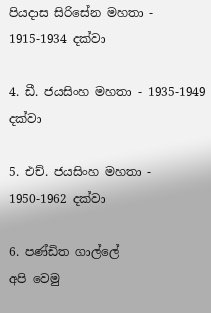පියදාස සිරිසේන මහතා - 1915-1934 දක්‌වා

4. ඩී. ජයසිංහ මහතා - 1935-1949 දක්‌වා

5. එච්. ජයසිංහ මහතා - 1950-1962 දක්‌වා

6. පණ්‌ඩිත ගාල්ලේ
අපි වෙමු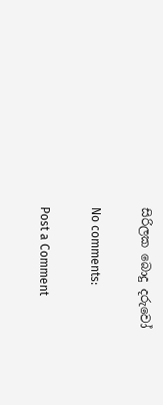සිරිලක බොදු දරුවෝ

No comments:

Post a Comment